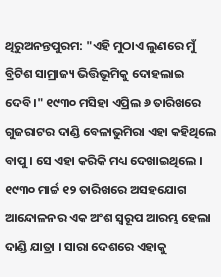ଥିରୁଅନନ୍ତପୁରମ: "ଏହି ମୁଠାଏ ଲୁଣରେ ମୁଁ ବ୍ରିଟିଶ ସାମ୍ରାଜ୍ୟ ଭିତ୍ତିଭୂମିକୁ ଦୋହଲାଇ ଦେବି।" ୧୯୩୦ ମସିହା ଏପ୍ରିଲ ୬ ତାରିଖରେ ଗୁଜରାଟର ଦାଣ୍ଡି ବେଳାଭୁମିରା ଏହା କହିଥିଲେ ବାପୁ । ସେ ଏହା କରିକି ମଧ୍ୟ ଦେଖାଇଥିଲେ । ୧୯୩୦ ମାର୍ଚ୍ଚ ୧୨ ତାରିଖରେ ଅସହଯୋଗ ଆନ୍ଦୋଳନର ଏକ ଅଂଶ ସ୍ବରୂପ ଆରମ୍ଭ ହେଲା ଦାଣ୍ଡି ଯାତ୍ରା । ସାରା ଦେଶରେ ଏହାକୁ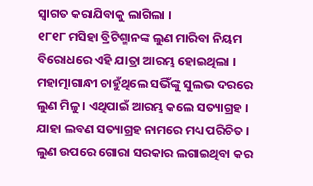ସ୍ବାଗତ କରାଯିବାକୁ ଲାଗିଲା ।
୧୮୧୮ ମସିହା ବ୍ରିଟିଶ୍ମାନଙ୍କ ଲୁଣ ମାରିବା ନିୟମ ବିରୋଧରେ ଏହି ଯାତ୍ରା ଆରମ୍ଭ ହୋଇଥିଲା । ମହାତ୍ମାଗାନ୍ଧୀ ଚାହୁଁଥିଲେ ସଭିଁଙ୍କୁ ସୁଲଭ ଦରରେ ଲୁଣ ମିଳୁ । ଏଥିପାଇଁ ଆରମ୍ଭ କଲେ ସତ୍ୟାଗ୍ରହ । ଯାହା ଲବଣ ସତ୍ୟାଗ୍ରହ ନାମରେ ମଧ୍ୟ ପରିଚିତ । ଲୁଣ ଉପରେ ଗୋରା ସରକାର ଲଗାଇଥିବା କର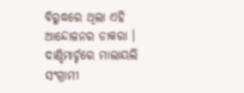ବିରୁଦ୍ଧରେ ଥିଲା ଏହି ଆନ୍ଦୋଳନର ଡାକରା ।
ଦାଣ୍ଡିମାର୍ଚ୍ଚରେ ମାଲାୟଲି ସଂଗ୍ରାମୀ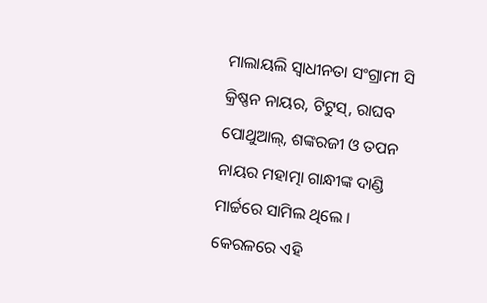ମାଲାୟଲି ସ୍ବାଧୀନତା ସଂଗ୍ରାମୀ ସି କ୍ରିଷ୍ଣନ ନାୟର, ଟିଟୁସ୍, ରାଘବ ପୋଥୁଆଲ୍, ଶଙ୍କରଜୀ ଓ ତପନ ନାୟର ମହାତ୍ମା ଗାନ୍ଧୀଙ୍କ ଦାଣ୍ଡି ମାର୍ଚ୍ଚରେ ସାମିଲ ଥିଲେ । କେରଳରେ ଏହି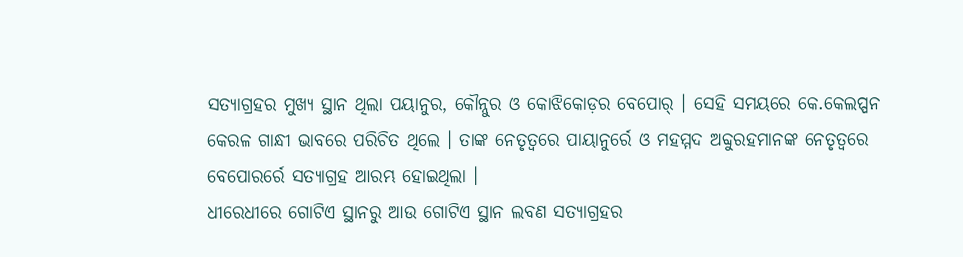ସତ୍ୟାଗ୍ରହର ମୁଖ୍ୟ ସ୍ଥାନ ଥିଲା ପୟାନୁର, କୌନ୍ନୁର ଓ କୋଝିକୋଡ଼ର ବେପୋର୍ । ସେହି ସମୟରେ କେ.କେଲପ୍ପନ କେରଳ ଗାନ୍ଧୀ ଭାବରେ ପରିଚିତ ଥିଲେ । ତାଙ୍କ ନେତୃତ୍ବରେ ପାୟାନୁର୍ରେ ଓ ମହମ୍ମଦ ଅବ୍ଦୁରହମାନଙ୍କ ନେତୃତ୍ବରେ ବେପୋରର୍ରେ ସତ୍ୟାଗ୍ରହ ଆରମ୍ଭ ହୋଇଥିଲା ।
ଧୀରେଧୀରେ ଗୋଟିଏ ସ୍ଥାନରୁ ଆଉ ଗୋଟିଏ ସ୍ଥାନ ଲବଣ ସତ୍ୟାଗ୍ରହର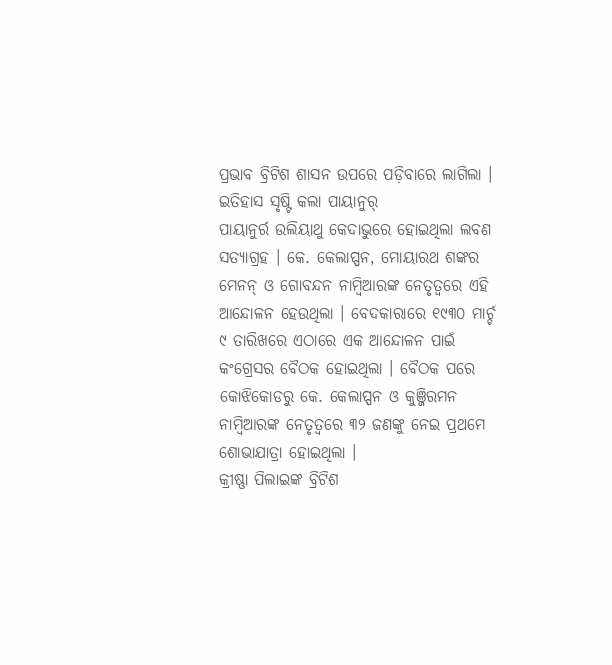ପ୍ରଭାବ ବ୍ରିଟିଶ ଶାସନ ଉପରେ ପଡ଼ିବାରେ ଲାଗିଲା ।
ଇତିହାସ ସୃଷ୍ଟି କଲା ପାୟାନୁର୍
ପାୟାନୁର୍ର ଉଲିୟାଥୁ କେଦାଭୁରେ ହୋଇଥିଲା ଲବଣ ସତ୍ୟାଗ୍ରହ । କେ. କେଲାପ୍ପନ, ମୋୟାରଥ ଶଙ୍କର ମେନନ୍ ଓ ଗୋବନ୍ଦନ ନାମ୍ବିଆରଙ୍କ ନେତୃତ୍ବରେ ଏହି ଆନ୍ଦୋଳନ ହେଉଥିଲା । ବେଦକାରାରେ ୧୯୩୦ ମାର୍ଚ୍ଚ ୯ ତାରିଖରେ ଏଠାରେ ଏକ ଆନ୍ଦୋଳନ ପାଇଁ କଂଗ୍ରେସର ବୈଠକ ହୋଇଥିଲା । ବୈଠକ ପରେ କୋଝିକୋଡରୁ କେ. କେଲାପ୍ପନ ଓ କୁଞ୍ଜିରମନ ନାମ୍ବିଆରଙ୍କ ନେତୃତ୍ବରେ ୩୨ ଜଣଙ୍କୁ ନେଇ ପ୍ରଥମେ ଶୋଭାଯାତ୍ରା ହୋଇଥିଲା ।
କ୍ରୀଷ୍ଣା ପିଲାଇଙ୍କ ବ୍ରିଟିଶ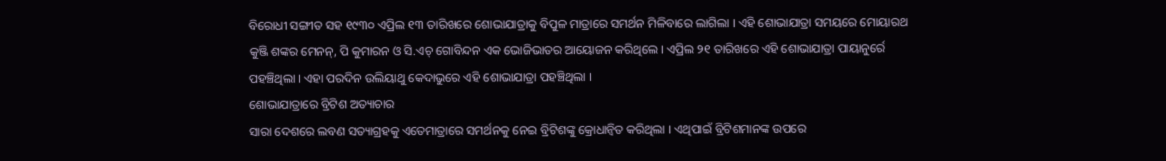ବିରୋଧୀ ସଙ୍ଗୀତ ସହ ୧୯୩୦ ଏପ୍ରିଲ ୧୩ ତାରିଖରେ ଶୋଭାଯାତ୍ରାକୁ ବିପୁଳ ମାତ୍ରାରେ ସମର୍ଥନ ମିଳିବାରେ ଲାଗିଲା । ଏହି ଶୋଭାଯାତ୍ରା ସମୟରେ ମୋୟାରଥ କୁଞ୍ଜି ଶଙ୍କର ମେନନ୍, ପି କୁମାରନ ଓ ସି.ଏଚ୍ ଗୋବିନ୍ଦନ ଏକ ଭୋଜିଭାତର ଆୟୋଜନ କରିଥିଲେ । ଏପ୍ରିଲ ୨୧ ତାରିଖରେ ଏହି ଶୋଭାଯାତ୍ରା ପାୟାନୁର୍ରେ ପହଞ୍ଚିଥିଲା । ଏହା ପରଦିନ ଉଲିୟାଥୁ କେଦାଭୁରେ ଏହି ଶୋଭାଯାତ୍ରା ପହଞ୍ଚିଥିଲା ।
ଶୋଭାଯାତ୍ରାରେ ବ୍ରିଟିଶ ଅତ୍ୟାଚାର
ସାରା ଦେଶରେ ଲବଣ ସତ୍ୟାଗ୍ରହକୁ ଏତେମାତ୍ରାରେ ସମର୍ଥନକୁ ନେଇ ବ୍ରିଟିଶଙ୍କୁ କ୍ରୋଧାନ୍ବିତ କରିଥିଲା । ଏଥିପାଇଁ ବ୍ରିଟିଶମାନଙ୍କ ଉପରେ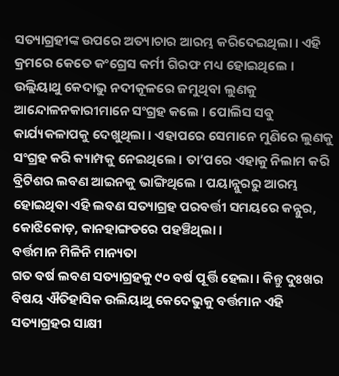ସତ୍ୟାଗ୍ରହୀଙ୍କ ଉପରେ ଅତ୍ୟାଚାର ଆରମ୍ଭ କରିଦେଇଥିଲା । ଏହି କ୍ରମରେ କେତେ କଂଗ୍ରେସ କର୍ମୀ ଗିରଫ ମଧ୍ୟ ହୋଇଥିଲେ । ଉଲ୍ଲିୟାଥୁ କେଦାଭୁ ନଦୀକୂଳରେ ଜମୁଥିବା ଲୁଣକୁ ଆନ୍ଦୋଳନକାରୀମାନେ ସଂଗ୍ରହ କଲେ । ପୋଲିସ ସବୁ କାର୍ଯ୍ୟକଳାପକୁ ଦେଖୁଥିଲା । ଏହାପରେ ସେମାନେ ମୁଣିରେ ଲୁଣକୁ ସଂଗ୍ରହ କରି କ୍ୟାମ୍ପକୁ ନେଇଥିଲେ । ତା’ପରେ ଏହାକୁ ନିଲାମ କରି ବ୍ରିଟିଶର ଲବଣ ଆଇନକୁ ଭାଙ୍ଗିଥିଲେ । ପୟାନ୍ନୁରରୁ ଆରମ୍ଭ ହୋଇଥିବା ଏହି ଲବଣ ସତ୍ୟାଗ୍ରହ ପରବର୍ତ୍ତୀ ସମୟରେ କନ୍ନୁର, କୋଝିକୋଡ଼, କାନହାଙ୍ଗଡରେ ପହଞ୍ଚିଥିଲା ।
ବର୍ତ୍ତମାନ ମିଳିନି ମାନ୍ୟତା
ଗତ ବର୍ଷ ଲବଣ ସତ୍ୟାଗ୍ରହକୁ ୯୦ ବର୍ଷ ପୂର୍ତ୍ତି ହେଲା । କିନ୍ତୁ ଦୁଃଖର ବିଷୟ ଐତିହାସିକ ଉଲିୟାଥୁ କେଦେଭୁକୁ ବର୍ତ୍ତମାନ ଏହି ସତ୍ୟାଗ୍ରହର ସାକ୍ଷୀ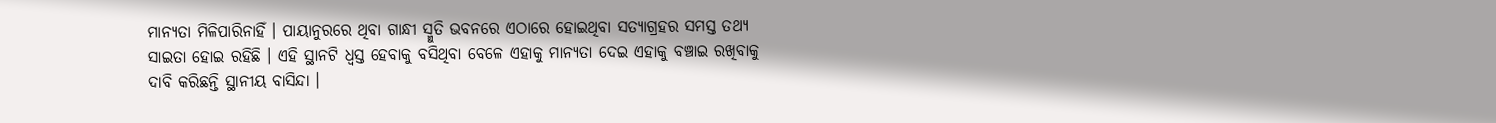ମାନ୍ୟତା ମିଳିପାରିନାହିଁ । ପାୟାନୁରରେ ଥିବା ଗାନ୍ଧୀ ସ୍ମୁତି ଭବନରେ ଏଠାରେ ହୋଇଥିବା ସତ୍ୟାଗ୍ରହର ସମସ୍ତ ତଥ୍ୟ ସାଇତା ହୋଇ ରହିଛି । ଏହି ସ୍ଥାନଟି ଧ୍ବସ୍ତ ହେବାକୁ ବସିଥିବା ବେଳେ ଏହାକୁ ମାନ୍ୟତା ଦେଇ ଏହାକୁ ବଞ୍ଚାଇ ରଖିବାକୁ ଦାବି କରିଛନ୍ତି ସ୍ଥାନୀୟ ବାସିନ୍ଦା ।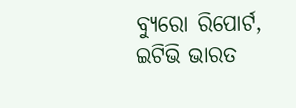ବ୍ୟୁରୋ ରିପୋର୍ଟ, ଇଟିଭି ଭାରତ